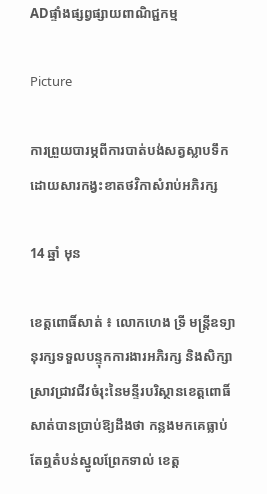ADផ្ទាំងផ្សព្វផ្សាយពាណិជ្ជកម្ម

Picture

ការព្រួយបារម្ភពីការបាត់បង់សត្វស្លាបទឹកដោយសារកង្វះខាតថវិកាសំរាប់អភិរក្ស

14 ឆ្នាំ មុន

ខេត្ដពោធិ៍សាត់ ៖ លោកហេង ទ្រី មន្ដ្រីឧទ្យានុរក្សទទួលបន្ទុកការងារអភិរក្ស និងសិក្សាស្រាវជ្រាវជីវចំរុះនៃមន្ទីរបរិស្ថានខេត្ដពោធិ៍ សាត់បានប្រាប់ឱ្យដឹងថា កន្លងមកគេធ្លាប់តែឮតំបន់ស្នូលព្រែកទាល់ ខេត្ដ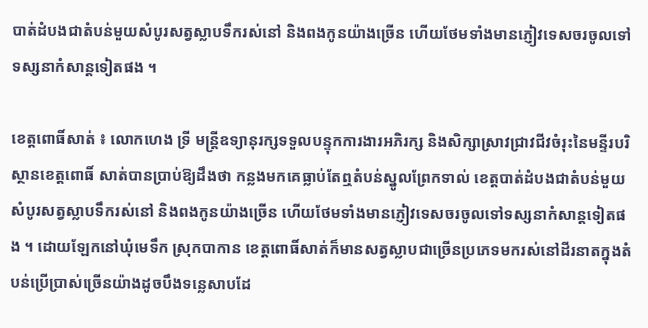បាត់ដំបងជាតំបន់មួយសំបូរសត្វស្លាបទឹករស់នៅ និងពងកូនយ៉ាងច្រើន ហើយថែមទាំងមានភ្ញៀវទេសចរចូលទៅទស្សនាកំសាន្ដទៀតផង ។

ខេត្ដពោធិ៍សាត់ ៖ លោកហេង ទ្រី មន្ដ្រីឧទ្យានុរក្សទទួលបន្ទុកការងារអភិរក្ស និងសិក្សាស្រាវជ្រាវជីវចំរុះនៃមន្ទីរបរិស្ថានខេត្ដពោធិ៍ សាត់បានប្រាប់ឱ្យដឹងថា កន្លងមកគេធ្លាប់តែឮតំបន់ស្នូលព្រែកទាល់ ខេត្ដបាត់ដំបងជាតំបន់មួយសំបូរសត្វស្លាបទឹករស់នៅ និងពងកូនយ៉ាងច្រើន ហើយថែមទាំងមានភ្ញៀវទេសចរចូលទៅទស្សនាកំសាន្ដទៀតផង ។ ដោយឡែកនៅឃុំមេទឹក ស្រុកបាកាន ខេត្ដពោធិ៍សាត់ក៏មានសត្វស្លាបជាច្រើនប្រភេទមករស់នៅដីរនាតក្នុងតំបន់ប្រើប្រាស់ច្រើនយ៉ាងដូចបឹងទន្លេសាបដែ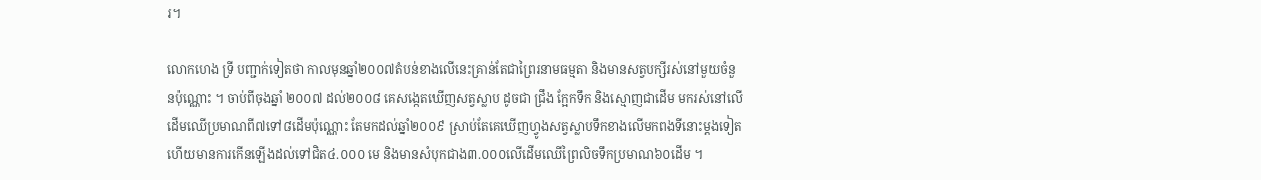រ។

លោកហេង ទ្រី បញ្ជាក់ទៀតថា កាលមុនឆ្នាំ២០០៧តំបន់ខាងលើនេះគ្រាន់តែជាព្រៃរនាមធម្មតា និងមានសត្វបក្សីរស់នៅមួយចំនួនប៉ុណ្ណោះ ។ ចាប់ពីចុងឆ្នាំ ២០០៧ ដល់២០០៨ គេសង្កេតឃើញសត្វស្លាប ដូចជា ជ្រឹង ក្អែកទឹក និងស្មោញជាដើម មករស់នៅលើដើមឈើប្រមាណពី៧ទៅ៨ដើមប៉ុណ្ណោះ តែមកដល់ឆ្នាំ២០០៩ ស្រាប់តែគេឃើញហ្វូងសត្វស្លាបទឹកខាងលើមកពងទីនោះម្ដងទៀត ហើយមានការកើនឡើងដល់ទៅជិត៤.០០០ មេ និងមានសំបុកជាង៣.០០០លើដើមឈើព្រៃលិចទឹកប្រមាណ៦០ដើម ។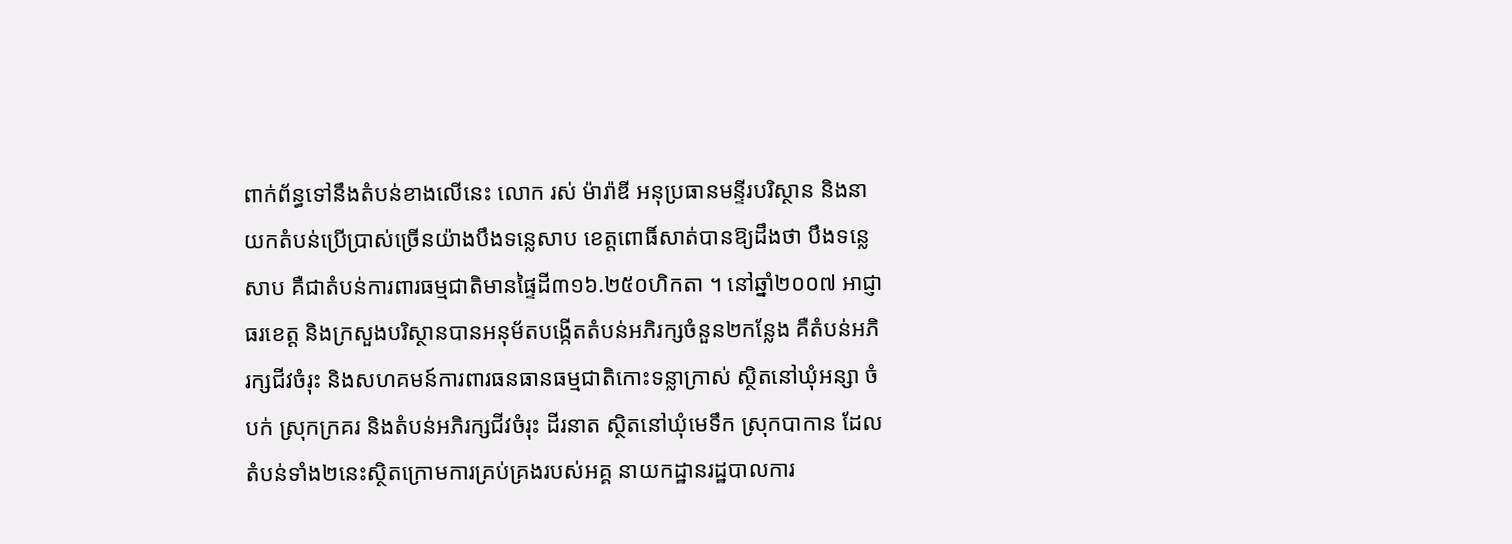ពាក់ព័ន្ធទៅនឹងតំបន់ខាងលើនេះ លោក រស់ ម៉ារ៉ាឌី អនុប្រធានមន្ទីរបរិស្ថាន និងនាយកតំបន់ប្រើប្រាស់ច្រើនយ៉ាងបឹងទន្លេសាប ខេត្ដពោធិ៍សាត់បានឱ្យដឹងថា បឹងទន្លេសាប គឺជាតំបន់ការពារធម្មជាតិមានផ្ទៃដី៣១៦.២៥០ហិកតា ។ នៅឆ្នាំ២០០៧ អាជ្ញាធរខេត្ដ និងក្រសួងបរិស្ថានបានអនុម័តបង្កើតតំបន់អភិរក្សចំនួន២កន្លែង គឺតំបន់អភិ រក្សជីវចំរុះ និងសហគមន៍ការពារធនធានធម្មជាតិកោះទន្លាក្រាស់ ស្ថិតនៅឃុំអន្សា ចំបក់ ស្រុកក្រគរ និងតំបន់អភិរក្សជីវចំរុះ ដីរនាត ស្ថិតនៅឃុំមេទឹក ស្រុកបាកាន ដែលតំបន់ទាំង២នេះស្ថិតក្រោមការគ្រប់គ្រងរបស់អគ្គ នាយកដ្ឋានរដ្ឋបាលការ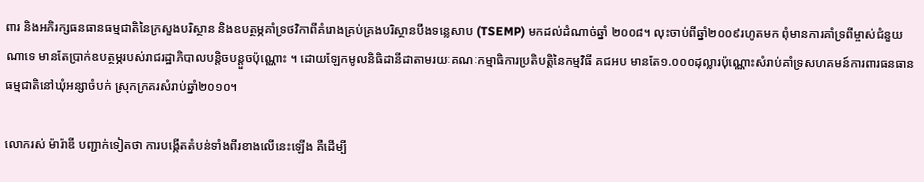ពារ និងអភិរក្សធនធានធម្មជាតិនៃក្រសួងបរិស្ថាន និងឧបត្ថម្ភគាំទ្រថវិកាពីគំរោងគ្រប់គ្រងបរិស្ថានបឹងទន្លេសាប (TSEMP) មកដល់ដំណាច់ឆ្នាំ ២០០៨។ លុះចាប់ពីឆ្នាំ២០០៩រហូតមក ពុំមានការគាំទ្រពីម្ចាស់ជំនួយណាទេ មានតែប្រាក់ឧបត្ថម្ភរបស់រាជរដ្ឋាភិបាលបន្ដិចបន្ដួចប៉ុណ្ណោះ ។ ដោយឡែកមូលនិធិដានីដាតាមរយៈគណៈកម្មាធិការប្រតិបត្ដិនៃកម្មវិធី គជអប មានតែ១.០០០ដុល្លារប៉ុណ្ណោះសំរាប់គាំទ្រសហគមន៍ការពារធនធានធម្មជាតិនៅឃុំអន្សាចំបក់ ស្រុកក្រគរសំរាប់ឆ្នាំ២០១០។

លោករស់ ម៉ារ៉ាឌី បញ្ជាក់ទៀតថា ការបង្កើតតំបន់ទាំងពីរខាងលើនេះឡើង គឺដើម្បី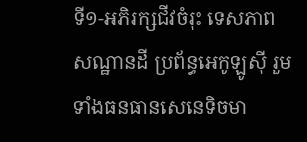ទី១-អភិរក្សជីវចំរុះ ទេសភាព សណ្ឋានដី ប្រព័ន្ធអេកូឡូស៊ី រួមទាំងធនធានសេនេទិចមា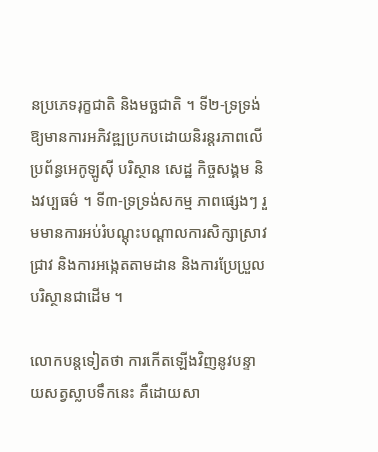នប្រភេទរុក្ខជាតិ និងមច្ឆជាតិ ។ ទី២-ទ្រទ្រង់ឱ្យមានការអភិវឌ្ឍប្រកបដោយនិរន្ដរភាពលើប្រព័ន្ធអេកូឡូស៊ី បរិស្ថាន សេដ្ឋ កិច្ចសង្គម និងវប្បធម៌ ។ ទី៣-ទ្រទ្រង់សកម្ម ភាពផ្សេងៗ រួមមានការអប់រំបណ្ដុះបណ្ដាលការសិក្សាស្រាវជ្រាវ និងការអង្កេតតាមដាន និងការប្រែប្រួលបរិស្ថានជាដើម ។

លោកបន្ដទៀតថា ការកើតឡើងវិញនូវបន្ទាយសត្វស្លាបទឹកនេះ គឺដោយសា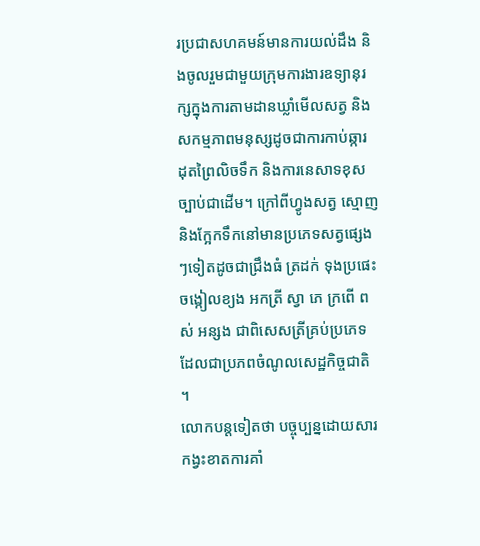រប្រជាសហគមន៍មានការយល់ដឹង និងចូលរួមជាមួយក្រុមការងារឧទ្យានុរក្សក្នុងការតាមដានឃ្លាំមើលសត្វ និងសកម្មភាពមនុស្សដូចជាការកាប់ឆ្ការ ដុតព្រៃលិចទឹក និងការនេសាទខុសច្បាប់ជាដើម។ ក្រៅពីហ្វូងសត្វ ស្មោញ និងក្អែកទឹកនៅមានប្រភេទសត្វផ្សេងៗទៀតដូចជាជ្រឹងធំ ត្រដក់ ទុងប្រផេះ ចង្កៀលខ្យង អកត្រី ស្វា ភេ ក្រពើ ពស់ អន្សង ជាពិសេសត្រីគ្រប់ប្រភេទដែលជាប្រភពចំណូលសេដ្ឋកិច្ចជាតិ ។
លោកបន្ដទៀតថា បច្ចុប្បន្នដោយសារកង្វះខាតការគាំ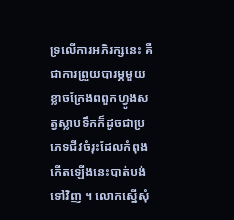ទ្រលើការអភិរក្សនេះ គឺជាការព្រួយបារម្ភមួយខ្លាចក្រែងពពួកហ្វូងសត្វស្លាបទឹកក៏ដូចជាប្រភេទជីវចំរុះដែលកំពុងកើតឡើងនេះបាត់បង់ទៅវិញ ។ លោកស្នើសុំ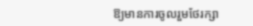ឱ្យមានការចូលរួមថែរក្សា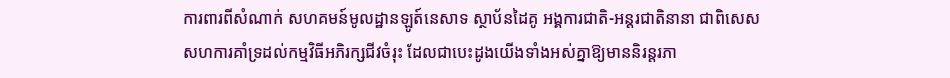ការពារពីសំណាក់ សហគមន៍មូលដ្ឋានឡូត៍នេសាទ ស្ថាប័នដៃគូ អង្គការជាតិ-អន្ដរជាតិនានា ជាពិសេស សហការគាំទ្រដល់កម្មវិធីអភិរក្សជីវចំរុះ ដែលជាបេះដូងយើងទាំងអស់គ្នាឱ្យមាននិរន្ដរភា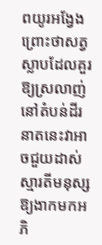ពយូរអង្វែង ព្រោះថាសត្វស្លាបដែលគួរឱ្យស្រលាញ់នៅតំបន់ដីរនាតនេះវាអាចជួយដាស់ស្មារតីមនុស្សឱ្យងាកមកអភិ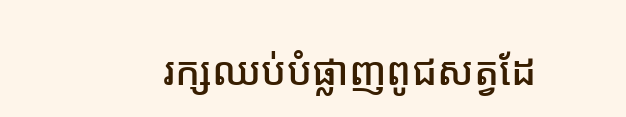រក្សឈប់បំផ្លាញពូជសត្វដែ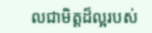លជាមិត្ដដ៏ល្អរបស់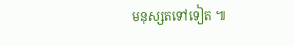មនុស្សតទៅទៀត ៕